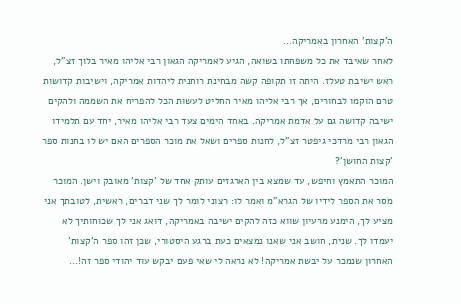ה'קצות' האחרון באמריקה…
לאחר שאיבד את כל משפחתו בשואה, הגיע לאמריקה הגאון רבי אליהו מאיר בלוך זצ"ל, ראש ישיבת טעלז. היתה זו תקופה קשה מבחינת רוחנית ליהדות אמריקה, וישיבות קדושות טרם הוקמו לבחורים, אך רבי אליהו מאיר החליט לעשות הכל להפריח את השממה ולהקים ישיבה קדושה גם על אדמת אמריקה. באחד הימים צעד רבי אליהו מאיר, יחד עם תלמידו הגאון רבי מרדכי גיפטר זצ"ל, לחנות ספרים ושאל את מוכר הספרים האם יש לו בחנות ספר 'קצות החושן'?
המוכר התאמץ וחיפש, עד שמצא בין הארגזים עותק אחד של 'קצות' מאובק וישן. המוכר מסר את הספר לידיו של הגרא"מ ואמר לו: רצוני לומר לך שני דברים, ראשית, לטובתך אני מציע לך, הימנע מרעיון שווא כזה להקים ישיבה באמריקה, דואג אני לך שכוחותיך לא יעמדו לך. שנית, חושב אני שאנו נמצאים כעת ברגע היסטורי, שכן זהו ספר ה'קצות' האחרון שנמכר על יבשת אמריקה! לא נראה לי שאי פעם יבקש עוד יהודי ספר זה!…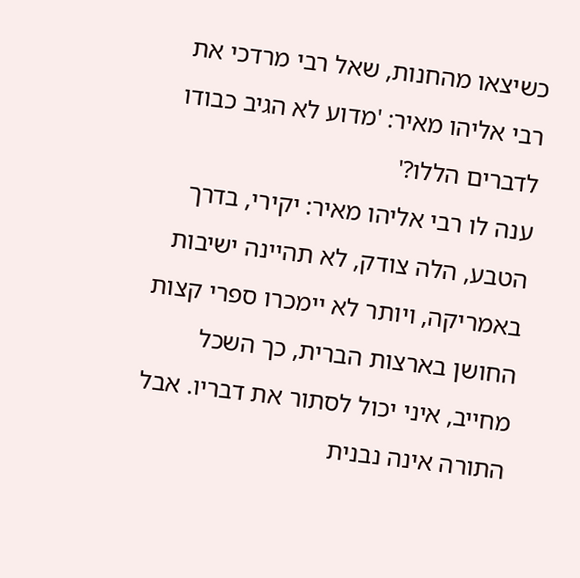כשיצאו מהחנות, שאל רבי מרדכי את רבי אליהו מאיר: 'מדוע לא הגיב כבודו לדברים הללו?'
ענה לו רבי אליהו מאיר: יקירי, בדרך הטבע, הלה צודק, לא תהיינה ישיבות באמריקה, ויותר לא יימכרו ספרי קצות החושן בארצות הברית, כך השכל מחייב, איני יכול לסתור את דבריו. אבל התורה אינה נבנית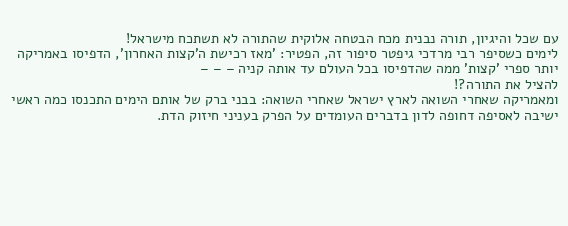עם שכל והיגיון, תורה נבנית מכח הבטחה אלוקית שהתורה לא תשתכח מישראל!
לימים כשסיפר רבי מרדכי גיפטר סיפור זה, הפטיר: 'מאז רכישת ה'קצות האחרון', הדפיסו באמריקה יותר ספרי 'קצות' ממה שהדפיסו בכל העולם עד אותה קניה – – –
להציל את התורה?!
ומאמריקה שאחרי השואה לארץ ישראל שאחרי השואה: בבני ברק של אותם הימים התכנסו כמה ראשי ישיבה לאסיפה דחופה לדון בדברים העומדים על הפרק בעניני חיזוק הדת.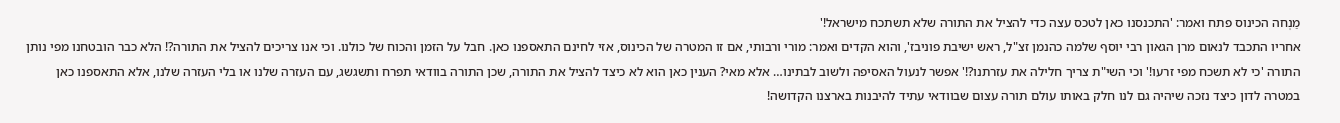מַנְחה הכינוס פתח ואמר: 'התכנסנו כאן לטכס עצה כדי להציל את התורה שלא תשתכח מישראל!'
אחריו התכבד לנאום מרן הגאון רבי יוסף שלמה כהנמן זצ"ל, ראש ישיבת פוניבז', והוא הקדים ואמר: מורי ורבותי, אם זו המטרה של הכינוס, אזי לחינם התאספנו כאן. חבל על הזמן והכוח של כולנו. וכי אנו צריכים להציל את התורה?! הלא כבר הובטחנו מפי נותן התורה 'כי לא תשכח מפי זרעו!' וכי השי"ת צריך חלילה את עזרתנו?!' אפשר לנעול האסיפה ולשוב לבתינו… אלא מאי? הענין כאן הוא לא כיצד להציל את התורה, שכן התורה בוודאי תפרח ותשגשג, עם העזרה שלנו או בלי העזרה שלנו, אלא התאספנו כאן במטרה לדון כיצד נזכה שיהיה גם לנו חלק באותו עולם תורה עצום שבוודאי עתיד להיבנות בארצנו הקדושה!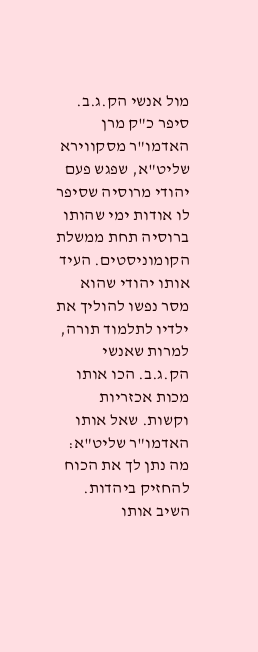מול אנשי הק.ג.ב.
סיפר כ"ק מרן האדמו"ר מסקווירא שליט"א, שפגש פעם יהודי מרוסיה שסיפר לו אודות ימי שהותו ברוסיה תחת ממשלת הקומוניסטים. העיד אותו יהודי שהוא מסר נפשו להוליך את ילדיו לתלמוד תורה, למרות שאנשי הק.ג.ב. הכו אותו מכות אכזריות וקשות. שאל אותו האדמו"ר שליט"א: מה נתן לך את הכוח להחזיק ביהדות. השיב אותו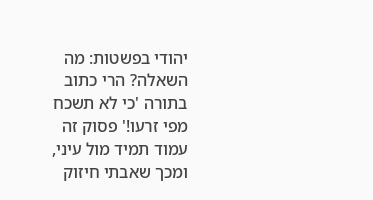יהודי בפשטות: מה השאלה? הרי כתוב בתורה 'כי לא תשכח מפי זרעו!' פסוק זה עמוד תמיד מול עיני, ומכך שאבתי חיזוק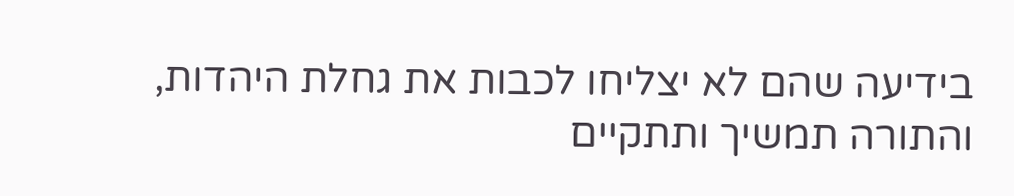בידיעה שהם לא יצליחו לכבות את גחלת היהדות, והתורה תמשיך ותתקיים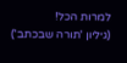למרות הכל!
(גיליון 'תורה שבכתב')